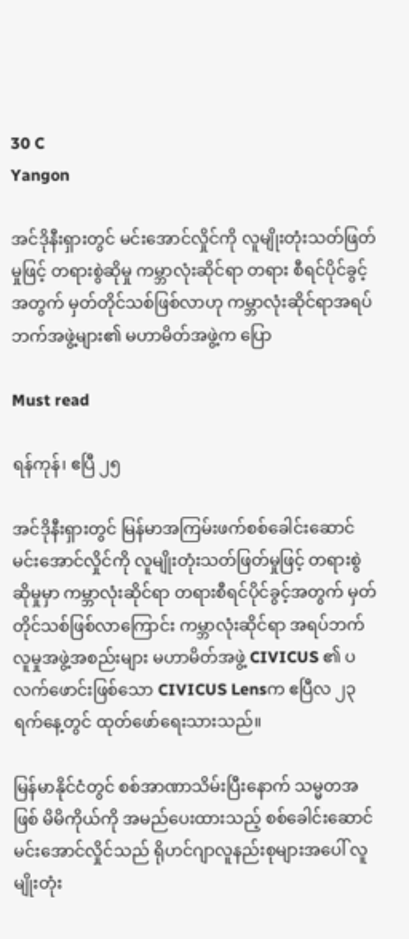30 C
Yangon

အင်ဒိုနီးရှားတွင် မင်းအောင်လှိုင်ကို လူမျိုးတုံးသတ်ဖြတ်မှုဖြင့် တရားစွဲဆိုမှု ကမ္ဘာလုံးဆိုင်ရာ တရား စီရင်ပိုင်ခွင့်အတွက် မှတ်တိုင်သစ်ဖြစ်လာဟု ကမ္ဘာလုံးဆိုင်ရာအရပ်ဘက်အဖွဲ့များ၏ မဟာမိတ်အဖွဲ့က ပြော

Must read

ရန်ကုန်၊ ဧပြီ ၂၅

အင်ဒိုနီးရှားတွင် မြန်မာအကြမ်းဖက်စစ်ခေါင်းဆောင် မင်းအောင်လှိုင်ကို လူမျိုးတုံးသတ်ဖြတ်မှုဖြင့် တရားစွဲဆိုမှုမှာ ကမ္ဘာလုံးဆိုင်ရာ တရားစီရင်ပိုင်ခွင့်အတွက် မှတ်တိုင်သစ်ဖြစ်လာကြောင်း ကမ္ဘာလုံးဆိုင်ရာ အရပ်ဘက်လူမှုအဖွဲ့အစည်းများ မဟာမိတ်အဖွဲ့ CIVICUS ၏ ပလက်ဖောင်းဖြစ်သော CIVICUS Lensက ဧပြီလ ၂၃ ရက်နေ့တွင် ထုတ်ဖော်ရေးသားသည်။

မြန်မာနိုင်ငံတွင် စစ်အာဏာသိမ်းပြီးနောက် သမ္မတအဖြစ် မိမိကိုယ်ကို အမည်ပေးထားသည့် စစ်ခေါင်းဆောင် မင်းအောင်လှိုင်သည် ရိုဟင်ဂျာလူနည်းစုများအပေါ် လူမျိုးတုံး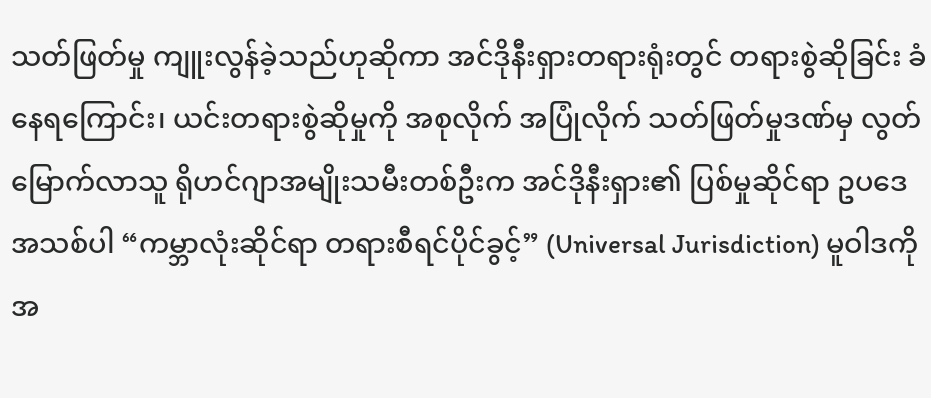သတ်ဖြတ်မှု ကျူးလွန်ခဲ့သည်ဟုဆိုကာ အင်ဒိုနီးရှားတရားရုံးတွင် တရားစွဲဆိုခြင်း ခံနေရကြောင်း၊ ယင်းတရားစွဲဆိုမှုကို အစုလိုက် အပြုံလိုက် သတ်ဖြတ်မှုဒဏ်မှ လွတ်မြောက်လာသူ ရိုဟင်ဂျာအမျိုးသမီးတစ်ဦးက အင်ဒိုနီးရှား၏ ပြစ်မှုဆိုင်ရာ ဥပဒေအသစ်ပါ “ကမ္ဘာလုံးဆိုင်ရာ တရားစီရင်ပိုင်ခွင့်” (Universal Jurisdiction) မူဝါဒကို အ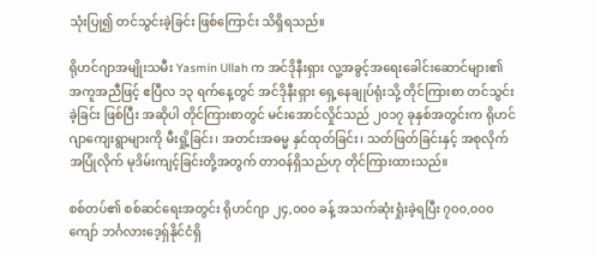သုံးပြု၍ တင်သွင်းခဲ့ခြင်း ဖြစ်ကြောင်း သိရှိရသည်။

ရိုဟင်ဂျာအမျိုးသမီး Yasmin Ullah က အင်ဒိုနီးရှား လူ့အခွင့်အရေးခေါင်းဆောင်များ၏ အကူအညီဖြင့် ဧပြီလ ၁၃ ရက်နေ့တွင် အင်ဒိုနီးရှား ရှေ့နေချုပ်ရုံးသို့ တိုင်ကြားစာ တင်သွင်းခဲ့ခြင်း ဖြစ်ပြီး အဆိုပါ တိုင်ကြားစာတွင် မင်းအောင်လှိုင်သည် ၂၀၁၇ ခုနှစ်အတွင်းက ရိုဟင်ဂျာကျေးရွာများကို မီးရှို့ခြင်း၊ အတင်းအဓမ္မ နှင်ထုတ်ခြင်း၊ သတ်ဖြတ်ခြင်းနှင့် အစုလိုက်အပြုံလိုက် မုဒိမ်းကျင့်ခြင်းတို့အတွက် တာဝန်ရှိသည်ဟု တိုင်ကြားထားသည်။

စစ်တပ်၏ စစ်ဆင်ရေးအတွင်း ရိုဟင်ဂျာ ၂၄,၀၀၀ ခန့် အသက်ဆုံးရှုံးခဲ့ရပြီး ၇၀၀,၀၀၀ ကျော် ဘင်္ဂလားဒေ့ရှ်နိုင်ငံရှိ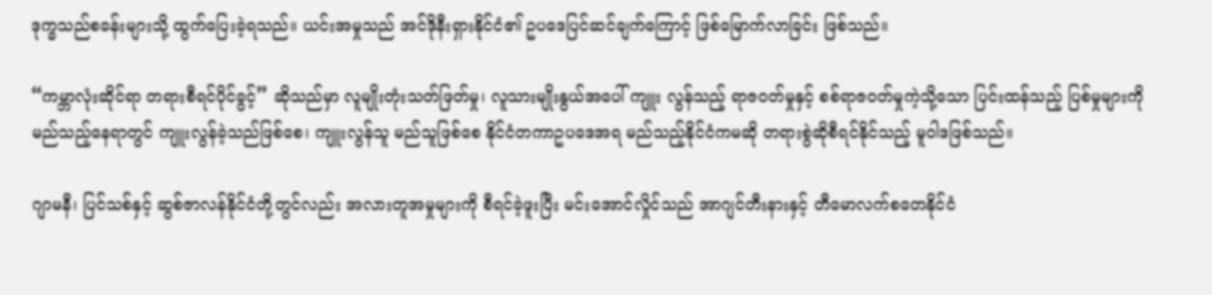ဒုက္ခသည်စခန်းများသို့ ထွက်ပြေးခဲ့ရသည်။ ယင်းအမှုသည် အင်ဒိုနီးရှားနိုင်ငံ၏ ဥပဒေပြင်ဆင်ချက်ကြောင့် ဖြစ်မြောက်လာခြင်း ဖြစ်သည်။

“ကမ္ဘာလုံးဆိုင်ရာ တရားစီရင်ပိုင်ခွင့်” ဆိုသည်မှာ လူမျိုးတုံးသတ်ဖြတ်မှု၊ လူသားမျိုးနွယ်အပေါ် ကျူး လွန်သည့် ရာဇဝတ်မှုနှင့် စစ်ရာဇဝတ်မှုကဲ့သို့သော ပြင်းထန်သည့် ပြစ်မှုများကို မည်သည့်နေရာတွင် ကျူးလွန်ခဲ့သည်ဖြစ်စေ၊ ကျူးလွန်သူ မည်သူဖြစ်စေ နိုင်ငံတကာဥပဒေအရ မည်သည့်နိုင်ငံကမဆို တရားစွဲဆိုစီရင်နိုင်သည့် မူဝါဒဖြစ်သည်။

ဂျာမနီ၊ ပြင်သစ်နှင့် ဆွစ်ဇာလန်နိုင်ငံတို့တွင်လည်း အလားတူအမှုများကို စီရင်ခဲ့ဖူးပြီး မင်းအောင်လှိုင်သည် အာဂျင်တီးနားနှင့် တီမောလက်စတေနိုင်ငံ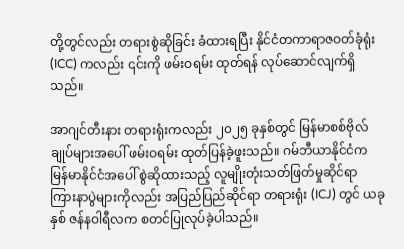တို့တွင်လည်း တရားစွဲဆိုခြင်း ခံထားရပြီး နိုင်ငံတကာရာဇဝတ်ခုံရုံး (ICC) ကလည်း ၎င်းကို ဖမ်းဝရမ်း ထုတ်ရန် လုပ်ဆောင်လျက်ရှိသည်။

အာဂျင်တီးနား တရားရုံးကလည်း ၂၀၂၅ ခုနှစ်တွင် မြန်မာစစ်ဗိုလ်ချုပ်များအပေါ် ဖမ်းဝရမ်း ထုတ်ပြန်ခဲ့ဖူးသည်။ ဂမ်ဘီယာနိုင်ငံက မြန်မာနိုင်ငံအပေါ် စွဲဆိုထားသည့် လူမျိုးတုံးသတ်ဖြတ်မှုဆိုင်ရာ ကြားနာပွဲများကိုလည်း အပြည်ပြည်ဆိုင်ရာ တရားရုံး (ICJ) တွင် ယခုနှစ် ဇန်နဝါရီလက စတင်ပြုလုပ်ခဲ့ပါသည်။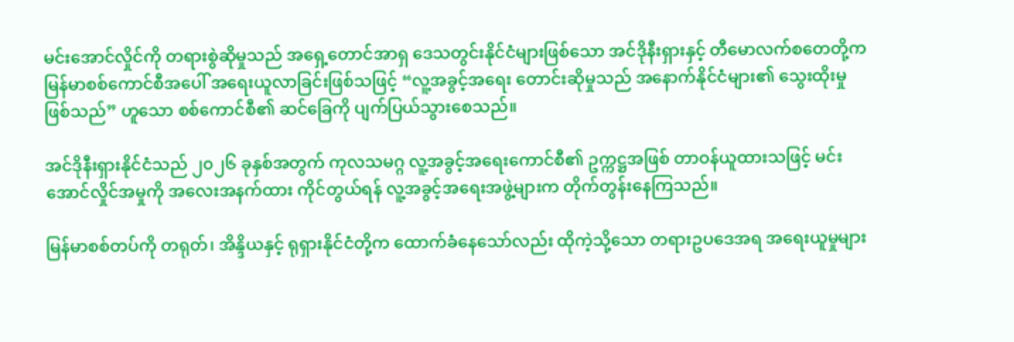မင်းအောင်လှိုင်ကို တရားစွဲဆိုမှုသည် အရှေ့တောင်အာရှ ဒေသတွင်းနိုင်ငံများဖြစ်သော အင်ဒိုနီးရှားနှင့် တီမောလက်စတေတို့က မြန်မာစစ်ကောင်စီအပေါ် အရေးယူလာခြင်းဖြစ်သဖြင့် “လူ့အခွင့်အရေး တောင်းဆိုမှုသည် အနောက်နိုင်ငံများ၏ သွေးထိုးမှုဖြစ်သည်” ဟူသော စစ်ကောင်စီ၏ ဆင်ခြေကို ပျက်ပြယ်သွားစေသည်။

အင်ဒိုနီးရှားနိုင်ငံသည် ၂၀၂၆ ခုနှစ်အတွက် ကုလသမဂ္ဂ လူ့အခွင့်အရေးကောင်စီ၏ ဥက္ကဋ္ဌအဖြစ် တာဝန်ယူထားသဖြင့် မင်းအောင်လှိုင်အမှုကို အလေးအနက်ထား ကိုင်တွယ်ရန် လူ့အခွင့်အရေးအဖွဲ့များက တိုက်တွန်းနေကြသည်။

မြန်မာစစ်တပ်ကို တရုတ်၊ အိန္ဒိယနှင့် ရုရှားနိုင်ငံတို့က ထောက်ခံနေသော်လည်း ထိုကဲ့သို့သော တရားဥပဒေအရ အရေးယူမှုများ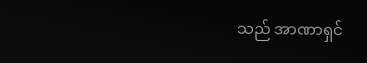သည် အာဏာရှင်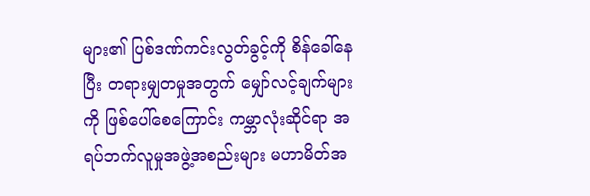များ၏ ပြစ်ဒဏ်ကင်းလွတ်ခွင့်ကို စိန်ခေါ်နေပြီး တရားမျှတမှုအတွက် မျှော်လင့်ချက်များကို ဖြစ်ပေါ်စေကြောင်း ကမ္ဘာလုံးဆိုင်ရာ အရပ်ဘက်လူမှုအဖွဲ့အစည်းများ မဟာမိတ်အ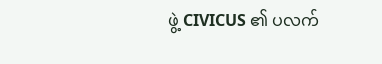ဖွဲ့ CIVICUS ၏ ပလက်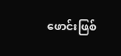ဖောင်းဖြစ်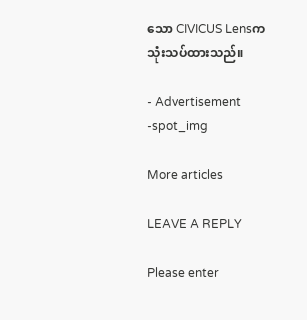သော CIVICUS Lensက သုံးသပ်ထားသည်။

- Advertisement -spot_img

More articles

LEAVE A REPLY

Please enter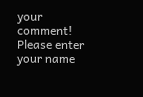your comment!
Please enter your name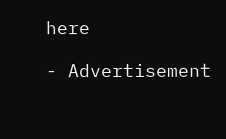here

- Advertisement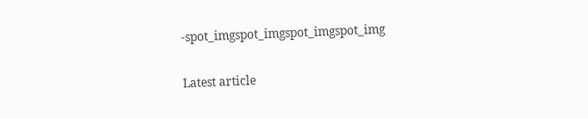-spot_imgspot_imgspot_imgspot_img

Latest article